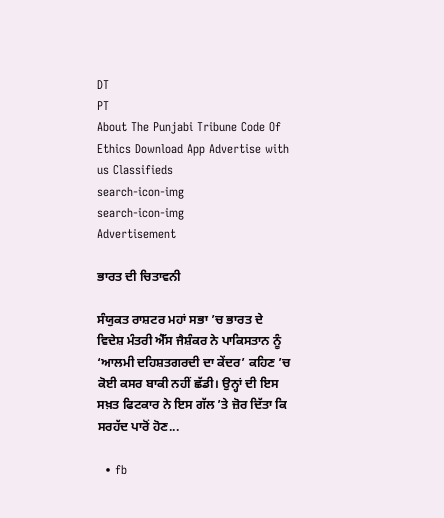DT
PT
About The Punjabi Tribune Code Of Ethics Download App Advertise with us Classifieds
search-icon-img
search-icon-img
Advertisement

ਭਾਰਤ ਦੀ ਚਿਤਾਵਨੀ

ਸੰਯੁਕਤ ਰਾਸ਼ਟਰ ਮਹਾਂ ਸਭਾ ’ਚ ਭਾਰਤ ਦੇ ਵਿਦੇਸ਼ ਮੰਤਰੀ ਐੱਸ ਜੈਸ਼ੰਕਰ ਨੇ ਪਾਕਿਸਤਾਨ ਨੂੰ ‘ਆਲਮੀ ਦਹਿਸ਼ਤਗਰਦੀ ਦਾ ਕੇਂਦਰ’ ਕਹਿਣ ’ਚ ਕੋਈ ਕਸਰ ਬਾਕੀ ਨਹੀਂ ਛੱਡੀ। ਉਨ੍ਹਾਂ ਦੀ ਇਸ ਸਖ਼ਤ ਫਿਟਕਾਰ ਨੇ ਇਸ ਗੱਲ ’ਤੇ ਜ਼ੋਰ ਦਿੱਤਾ ਕਿ ਸਰਹੱਦ ਪਾਰੋਂ ਹੋਣ...

  • fb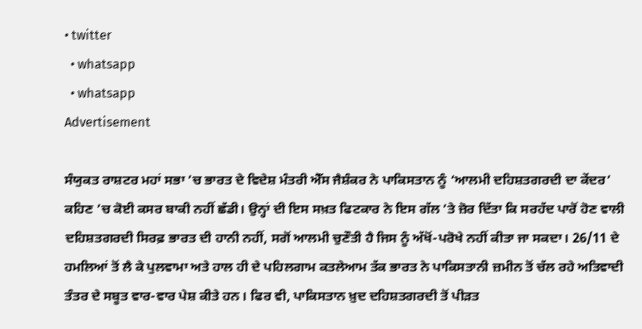• twitter
  • whatsapp
  • whatsapp
Advertisement

ਸੰਯੁਕਤ ਰਾਸ਼ਟਰ ਮਹਾਂ ਸਭਾ ’ਚ ਭਾਰਤ ਦੇ ਵਿਦੇਸ਼ ਮੰਤਰੀ ਐੱਸ ਜੈਸ਼ੰਕਰ ਨੇ ਪਾਕਿਸਤਾਨ ਨੂੰ ‘ਆਲਮੀ ਦਹਿਸ਼ਤਗਰਦੀ ਦਾ ਕੇਂਦਰ’ ਕਹਿਣ ’ਚ ਕੋਈ ਕਸਰ ਬਾਕੀ ਨਹੀਂ ਛੱਡੀ। ਉਨ੍ਹਾਂ ਦੀ ਇਸ ਸਖ਼ਤ ਫਿਟਕਾਰ ਨੇ ਇਸ ਗੱਲ ’ਤੇ ਜ਼ੋਰ ਦਿੱਤਾ ਕਿ ਸਰਹੱਦ ਪਾਰੋਂ ਹੋਣ ਵਾਲੀ ਦਹਿਸ਼ਤਗਰਦੀ ਸਿਰਫ਼ ਭਾਰਤ ਦੀ ਹਾਨੀ ਨਹੀਂ, ਸਗੋਂ ਆਲਮੀ ਚੁਣੌਤੀ ਹੈ ਜਿਸ ਨੂੰ ਅੱਖੋਂ-ਪਰੋਖੇ ਨਹੀਂ ਕੀਤਾ ਜਾ ਸਕਦਾ। 26/11 ਦੇ ਹਮਲਿਆਂ ਤੋਂ ਲੈ ਕੇ ਪੁਲਵਾਮਾ ਅਤੇ ਹਾਲ ਹੀ ਦੇ ਪਹਿਲਗਾਮ ਕਤਲੇਆਮ ਤੱਕ ਭਾਰਤ ਨੇ ਪਾਕਿਸਤਾਨੀ ਜ਼ਮੀਨ ਤੋਂ ਚੱਲ ਰਹੇ ਅਤਿਵਾਦੀ ਤੰਤਰ ਦੇ ਸਬੂਤ ਵਾਰ-ਵਾਰ ਪੇਸ਼ ਕੀਤੇ ਹਨ। ਫਿਰ ਵੀ, ਪਾਕਿਸਤਾਨ ਖ਼ੁਦ ਦਹਿਸ਼ਤਗਰਦੀ ਤੋਂ ਪੀੜਤ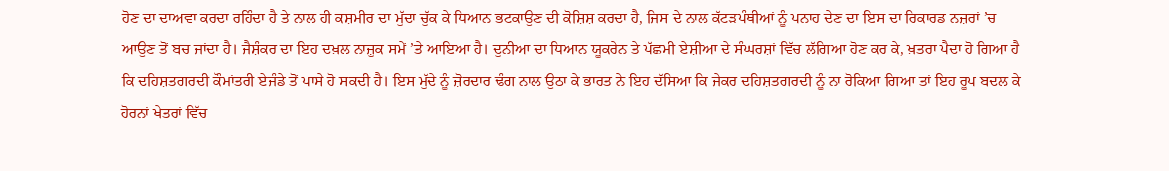ਹੋਣ ਦਾ ਦਾਅਵਾ ਕਰਦਾ ਰਹਿੰਦਾ ਹੈ ਤੇ ਨਾਲ ਹੀ ਕਸ਼ਮੀਰ ਦਾ ਮੁੱਦਾ ਚੁੱਕ ਕੇ ਧਿਆਨ ਭਟਕਾਉਣ ਦੀ ਕੋਸ਼ਿਸ਼ ਕਰਦਾ ਹੈ, ਜਿਸ ਦੇ ਨਾਲ ਕੱਟੜਪੰਥੀਆਂ ਨੂੰ ਪਨਾਹ ਦੇਣ ਦਾ ਇਸ ਦਾ ਰਿਕਾਰਡ ਨਜ਼ਰਾਂ ’ਚ ਆਉਣ ਤੋਂ ਬਚ ਜਾਂਦਾ ਹੈ। ਜੈਸ਼ੰਕਰ ਦਾ ਇਹ ਦਖ਼ਲ ਨਾਜ਼ੁਕ ਸਮੇਂ ’ਤੇ ਆਇਆ ਹੈ। ਦੁਨੀਆ ਦਾ ਧਿਆਨ ਯੂਕਰੇਨ ਤੇ ਪੱਛਮੀ ਏਸ਼ੀਆ ਦੇ ਸੰਘਰਸ਼ਾਂ ਵਿੱਚ ਲੱਗਿਆ ਹੋਣ ਕਰ ਕੇ, ਖ਼ਤਰਾ ਪੈਦਾ ਹੋ ਗਿਆ ਹੈ ਕਿ ਦਹਿਸ਼ਤਗਰਦੀ ਕੌਮਾਂਤਰੀ ਏਜੰਡੇ ਤੋਂ ਪਾਸੇ ਹੋ ਸਕਦੀ ਹੈ। ਇਸ ਮੁੱਦੇ ਨੂੰ ਜ਼ੋਰਦਾਰ ਢੰਗ ਨਾਲ ਉਠਾ ਕੇ ਭਾਰਤ ਨੇ ਇਹ ਦੱਸਿਆ ਕਿ ਜੇਕਰ ਦਹਿਸ਼ਤਗਰਦੀ ਨੂੰ ਨਾ ਰੋਕਿਆ ਗਿਆ ਤਾਂ ਇਹ ਰੂਪ ਬਦਲ ਕੇ ਹੋਰਨਾਂ ਖੇਤਰਾਂ ਵਿੱਚ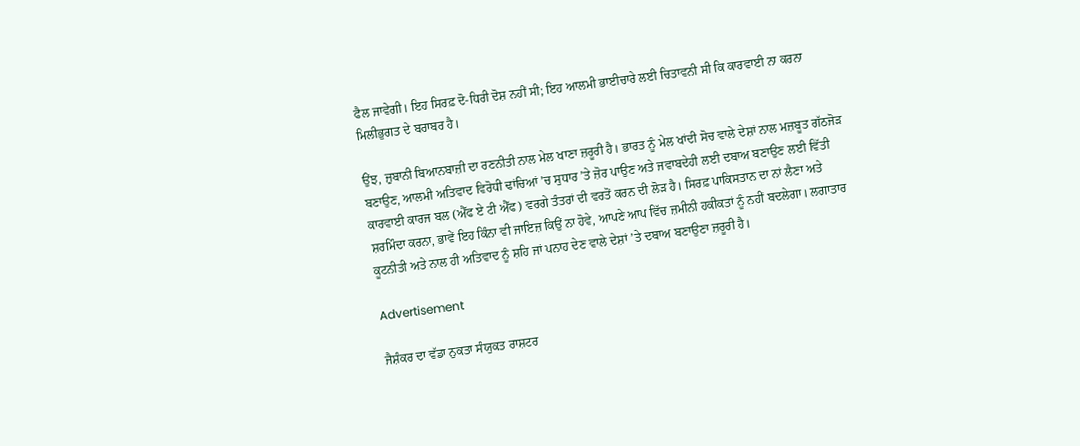ਫੈਲ ਜਾਵੇਗੀ। ਇਹ ਸਿਰਫ਼ ਦੋ-ਧਿਰੀ ਦੋਸ਼ ਨਹੀਂ ਸੀ; ਇਹ ਆਲਮੀ ਭਾਈਚਾਰੇ ਲਈ ਚਿਤਾਵਨੀ ਸੀ ਕਿ ਕਾਰਵਾਈ ਨਾ ਕਰਨਾ ਮਿਲੀਭੁਗਤ ਦੇ ਬਰਾਬਰ ਹੈ।

ਉਂਝ, ਜ਼ੁਬਾਨੀ ਬਿਆਨਬਾਜ਼ੀ ਦਾ ਰਣਨੀਤੀ ਨਾਲ ਮੇਲ ਖਾਣਾ ਜ਼ਰੂਰੀ ਹੈ। ਭਾਰਤ ਨੂੰ ਮੇਲ ਖਾਂਦੀ ਸੋਚ ਵਾਲੇ ਦੇਸ਼ਾਂ ਨਾਲ ਮਜ਼ਬੂਤ ਗੱਠਜੋੜ ਬਣਾਉਣ, ਆਲਮੀ ਅਤਿਵਾਦ ਵਿਰੋਧੀ ਢਾਂਚਿਆਂ ’ਚ ਸੁਧਾਰ ’ਤੇ ਜ਼ੋਰ ਪਾਉਣ ਅਤੇ ਜਵਾਬਦੇਹੀ ਲਈ ਦਬਾਅ ਬਣਾਉਣ ਲਈ ਵਿੱਤੀ ਕਾਰਵਾਈ ਕਾਰਜ ਬਲ (ਐੱਫ ਏ ਟੀ ਐੱਫ) ਵਰਗੇ ਤੰਤਰਾਂ ਦੀ ਵਰਤੋਂ ਕਰਨ ਦੀ ਲੋੜ ਹੈ। ਸਿਰਫ਼ ਪਾਕਿਸਤਾਨ ਦਾ ਨਾਂ ਲੈਣਾ ਅਤੇ ਸ਼ਰਮਿੰਦਾ ਕਰਨਾ, ਭਾਵੇਂ ਇਹ ਕਿੰਨਾ ਵੀ ਜਾਇਜ਼ ਕਿਉਂ ਨਾ ਹੋਵੇ, ਆਪਣੇ ਆਪ ਵਿੱਚ ਜ਼ਮੀਨੀ ਹਕੀਕਤਾਂ ਨੂੰ ਨਹੀਂ ਬਦਲੇਗਾ। ਲਗਾਤਾਰ ਕੂਟਨੀਤੀ ਅਤੇ ਨਾਲ ਹੀ ਅਤਿਵਾਦ ਨੂੰ ਸ਼ਹਿ ਜਾਂ ਪਨਾਹ ਦੇਣ ਵਾਲੇ ਦੇਸ਼ਾਂ ’ਤੇ ਦਬਾਅ ਬਣਾਉਣਾ ਜ਼ਰੂਰੀ ਹੈ।

Advertisement

ਜੈਸ਼ੰਕਰ ਦਾ ਵੱਡਾ ਨੁਕਤਾ ਸੰਯੁਕਤ ਰਾਸ਼ਟਰ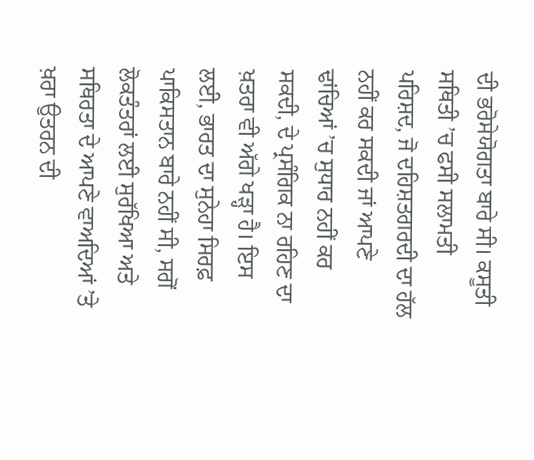ਦੀ ਭਰੋਸੇਯੋਗਤਾ ਬਾਰੇ ਸੀ। ਕਸੂਤੀ ਸਥਿਤੀ ’ਚ ਫਸੀ ਸਲਾਮਤੀ ਪਰਿਸ਼ਦ, ਜੋ ਦਹਿਸ਼ਤਗਰਦੀ ਦਾ ਹੱਲ ਨਹੀਂ ਕਰ ਸਕਦੀ ਜਾਂ ਆਪਣੇ ਢਾਂਚਿਆਂ ’ਚ ਸੁਧਾਰ ਨਹੀਂ ਕਰ ਸਕਦੀ, ਦੇ ਪ੍ਰਸੰਗਿਕ ਨਾ ਰਹਿਣ ਦਾ ਖ਼ਤਰਾ ਵੀ ਅੱਗੇ ਖੜ੍ਹਾ ਹੈ। ਇਸ ਲਈ, ਭਾਰਤ ਦਾ ਸੁਨੇਹਾ ਸਿਰਫ਼ ਪਾਕਿਸਤਾਨ ਬਾਰੇ ਨਹੀਂ ਸੀ, ਸਗੋਂ ਲੋਕਤੰਤਰਾਂ ਲਈ ਸੁਰੱਖਿਆ ਅਤੇ ਸਥਿਰਤਾ ਦੇ ਆਪਣੇ ਵਾਅਦਿਆਂ ’ਤੇ ਖ਼ਰਾ ਉਤਰਨ ਦੀ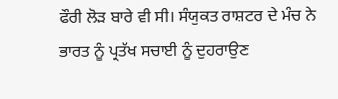ਫੌਰੀ ਲੋੜ ਬਾਰੇ ਵੀ ਸੀ। ਸੰਯੁਕਤ ਰਾਸ਼ਟਰ ਦੇ ਮੰਚ ਨੇ ਭਾਰਤ ਨੂੰ ਪ੍ਰਤੱਖ ਸਚਾਈ ਨੂੰ ਦੁਹਰਾਉਣ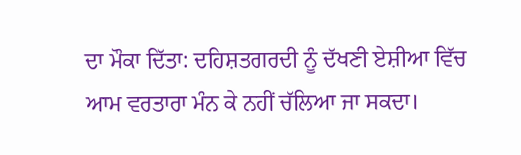ਦਾ ਮੌਕਾ ਦਿੱਤਾ: ਦਹਿਸ਼ਤਗਰਦੀ ਨੂੰ ਦੱਖਣੀ ਏਸ਼ੀਆ ਵਿੱਚ ਆਮ ਵਰਤਾਰਾ ਮੰਨ ਕੇ ਨਹੀਂ ਚੱਲਿਆ ਜਾ ਸਕਦਾ।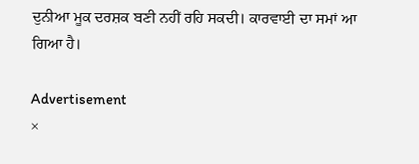ਦੁਨੀਆ ਮੂਕ ਦਰਸ਼ਕ ਬਣੀ ਨਹੀਂ ਰਹਿ ਸਕਦੀ। ਕਾਰਵਾਈ ਦਾ ਸਮਾਂ ਆ ਗਿਆ ਹੈ।

Advertisement
×